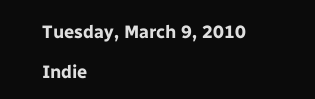Tuesday, March 9, 2010

Indie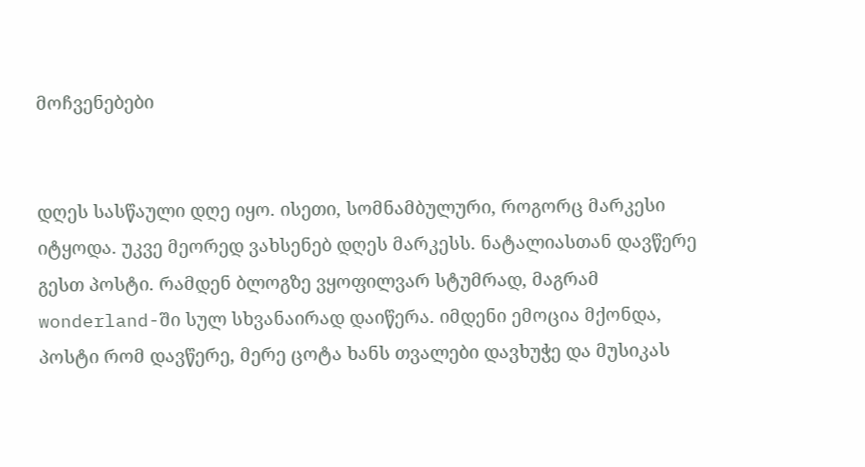მოჩვენებები


დღეს სასწაული დღე იყო. ისეთი, სომნამბულური, როგორც მარკესი იტყოდა. უკვე მეორედ ვახსენებ დღეს მარკესს. ნატალიასთან დავწერე გესთ პოსტი. რამდენ ბლოგზე ვყოფილვარ სტუმრად, მაგრამ wonderland-ში სულ სხვანაირად დაიწერა. იმდენი ემოცია მქონდა, პოსტი რომ დავწერე, მერე ცოტა ხანს თვალები დავხუჭე და მუსიკას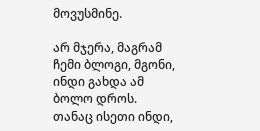მოვუსმინე.

არ მჯერა, მაგრამ ჩემი ბლოგი, მგონი, ინდი გახდა ამ ბოლო დროს. თანაც ისეთი ინდი,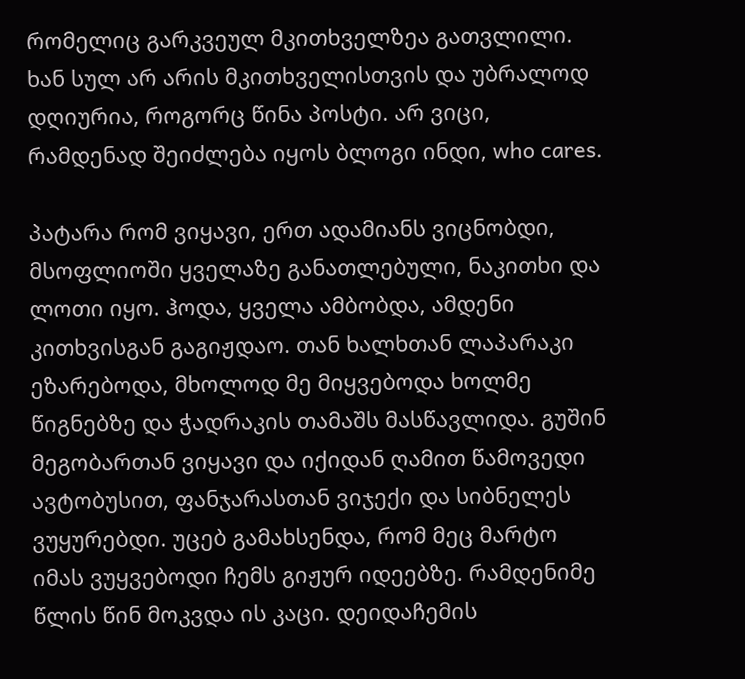რომელიც გარკვეულ მკითხველზეა გათვლილი. ხან სულ არ არის მკითხველისთვის და უბრალოდ დღიურია, როგორც წინა პოსტი. არ ვიცი, რამდენად შეიძლება იყოს ბლოგი ინდი, who cares.

პატარა რომ ვიყავი, ერთ ადამიანს ვიცნობდი, მსოფლიოში ყველაზე განათლებული, ნაკითხი და ლოთი იყო. ჰოდა, ყველა ამბობდა, ამდენი კითხვისგან გაგიჟდაო. თან ხალხთან ლაპარაკი ეზარებოდა, მხოლოდ მე მიყვებოდა ხოლმე წიგნებზე და ჭადრაკის თამაშს მასწავლიდა. გუშინ მეგობართან ვიყავი და იქიდან ღამით წამოვედი ავტობუსით, ფანჯარასთან ვიჯექი და სიბნელეს ვუყურებდი. უცებ გამახსენდა, რომ მეც მარტო იმას ვუყვებოდი ჩემს გიჟურ იდეებზე. რამდენიმე წლის წინ მოკვდა ის კაცი. დეიდაჩემის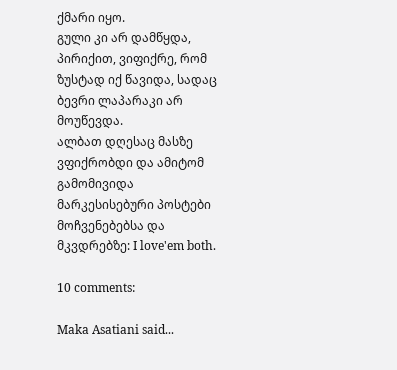ქმარი იყო.
გული კი არ დამწყდა, პირიქით, ვიფიქრე, რომ ზუსტად იქ წავიდა, სადაც ბევრი ლაპარაკი არ მოუწევდა.
ალბათ დღესაც მასზე ვფიქრობდი და ამიტომ გამომივიდა მარკესისებური პოსტები მოჩვენებებსა და მკვდრებზე: I love'em both.

10 comments:

Maka Asatiani said...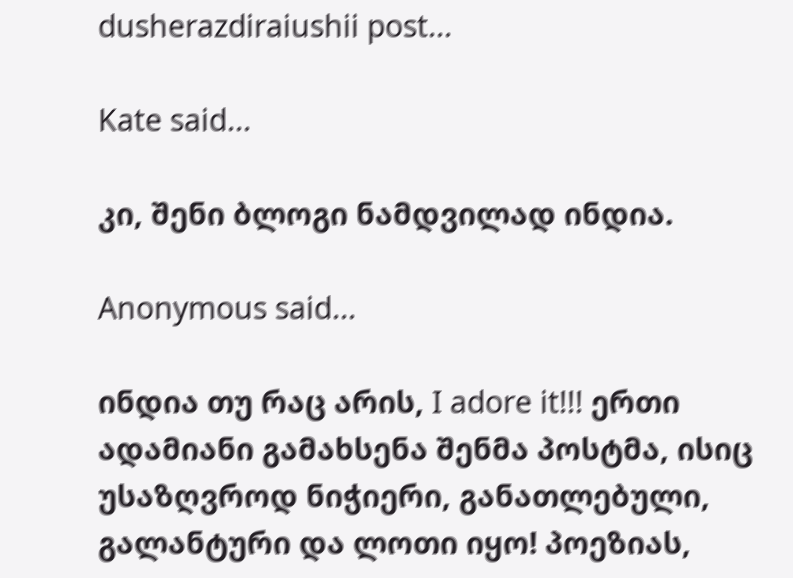dusherazdiraiushii post...

Kate said...

კი, შენი ბლოგი ნამდვილად ინდია.

Anonymous said...

ინდია თუ რაც არის, I adore it!!! ერთი ადამიანი გამახსენა შენმა პოსტმა, ისიც უსაზღვროდ ნიჭიერი, განათლებული, გალანტური და ლოთი იყო! პოეზიას,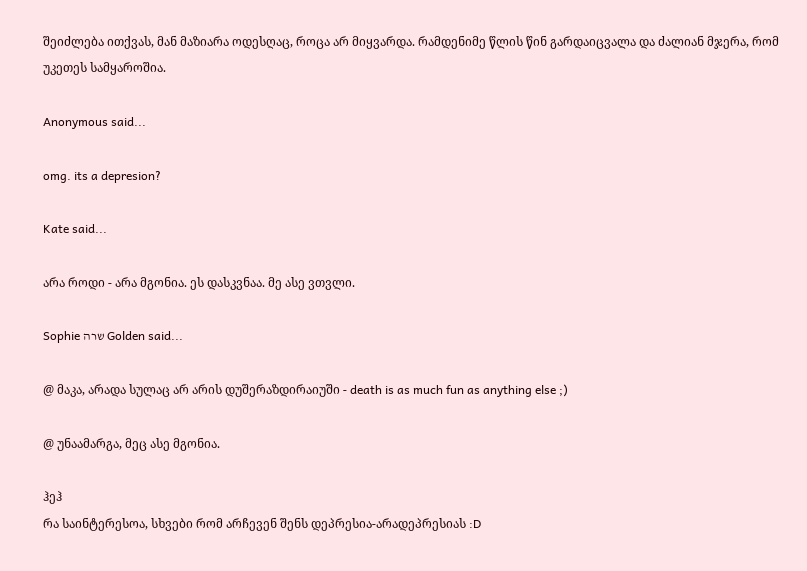შეიძლება ითქვას, მან მაზიარა ოდესღაც, როცა არ მიყვარდა. რამდენიმე წლის წინ გარდაიცვალა და ძალიან მჯერა, რომ უკეთეს სამყაროშია.

Anonymous said...

omg. its a depresion?

Kate said...

არა როდი - არა მგონია. ეს დასკვნაა. მე ასე ვთვლი.

Sophie שרה Golden said...

@ მაკა, არადა სულაც არ არის დუშერაზდირაიუში - death is as much fun as anything else ;)

@ უნაამარგა, მეც ასე მგონია.

ჰეჰ
რა საინტერესოა, სხვები რომ არჩევენ შენს დეპრესია-არადეპრესიას :D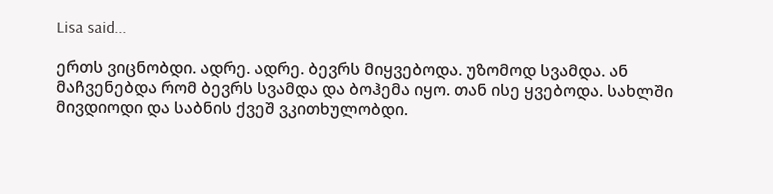Lisa said...

ერთს ვიცნობდი. ადრე. ადრე. ბევრს მიყვებოდა. უზომოდ სვამდა. ან მაჩვენებდა რომ ბევრს სვამდა და ბოჰემა იყო. თან ისე ყვებოდა. სახლში მივდიოდი და საბნის ქვეშ ვკითხულობდი.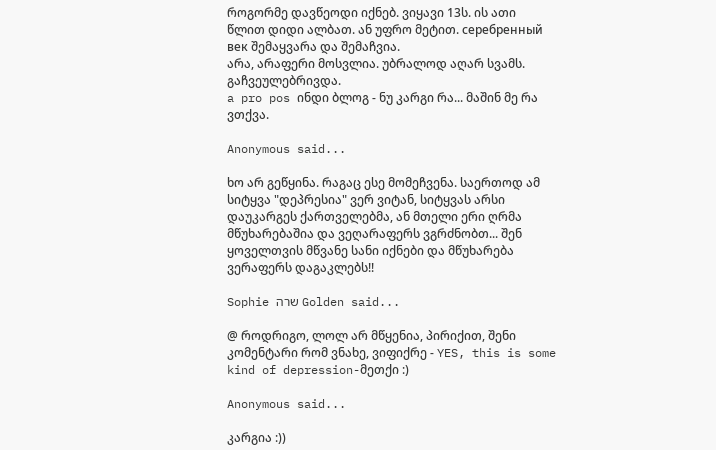როგორმე დავწეოდი იქნებ. ვიყავი 13ს. ის ათი წლით დიდი ალბათ. ან უფრო მეტით. серебренный век შემაყვარა და შემაჩვია.
არა, არაფერი მოსვლია. უბრალოდ აღარ სვამს. გაჩვეულებრივდა.
a pro pos ინდი ბლოგ - ნუ კარგი რა... მაშინ მე რა ვთქვა.

Anonymous said...

ხო არ გეწყინა. რაგაც ესე მომეჩვენა. საერთოდ ამ სიტყვა "დეპრესია" ვერ ვიტან, სიტყვას არსი დაუკარგეს ქართველებმა, ან მთელი ერი ღრმა მწუხარებაშია და ვეღარაფერს ვგრძნობთ... შენ ყოველთვის მწვანე სანი იქნები და მწუხარება ვერაფერს დაგაკლებს!!

Sophie שרה Golden said...

@ როდრიგო, ლოლ არ მწყენია, პირიქით, შენი კომენტარი რომ ვნახე, ვიფიქრე - YES, this is some kind of depression-მეთქი :)

Anonymous said...

კარგია :))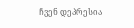ჩვენ დეპრესია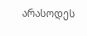არასოდეს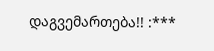დაგვემართება!! :***